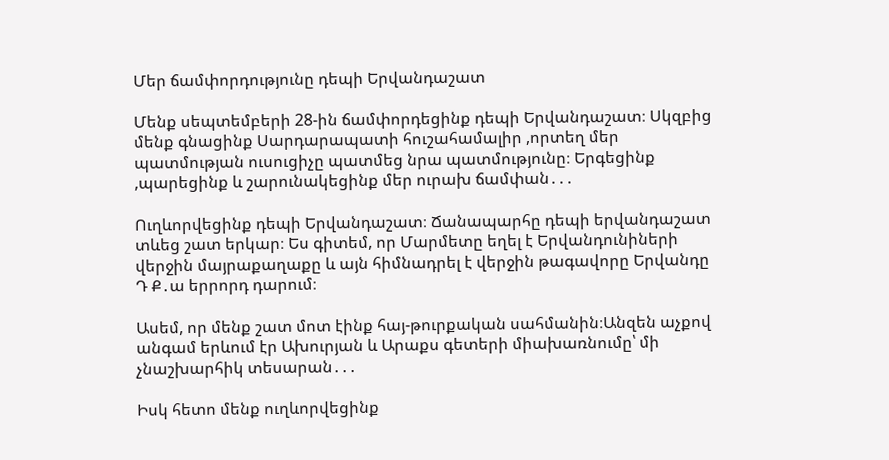Մեր ճամփորդությունը դեպի Երվանդաշատ

Մենք սեպտեմբերի 28-ին ճամփորդեցինք դեպի Երվանդաշատ։ Սկզբից մենք գնացինք Սարդարապատի հուշահամալիր ,որտեղ մեր պատմության ուսուցիչը պատմեց նրա պատմությունը։ Երգեցինք ,պարեցինք և շարունակեցինք մեր ուրախ ճամփան․․․

Ուղևորվեցինք դեպի Երվանդաշատ։ Ճանապարհը դեպի երվանդաշատ տևեց շատ երկար։ Ես գիտեմ, որ Մարմետը եղել է Երվանդունիների վերջին մայրաքաղաքը և այն հիմնադրել է վերջին թագավորը Երվանդը Դ Ք․ա երրորդ դարում։

Ասեմ, որ մենք շատ մոտ էինք հայ-թուրքական սահմանին։Անզեն աչքով անգամ երևում էր Ախուրյան և Արաքս գետերի միախառնումը՝ մի չնաշխարհիկ տեսարան․․․

Իսկ հետո մենք ուղևորվեցինք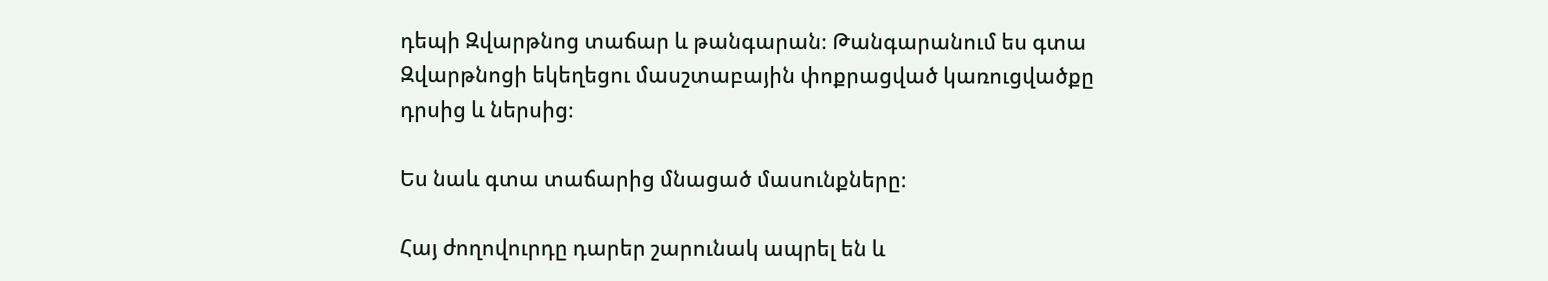դեպի Զվարթնոց տաճար և թանգարան։ Թանգարանում ես գտա Զվարթնոցի եկեղեցու մասշտաբային փոքրացված կառուցվածքը դրսից և ներսից։

Ես նաև գտա տաճարից մնացած մասունքները։

Հայ ժողովուրդը դարեր շարունակ ապրել են և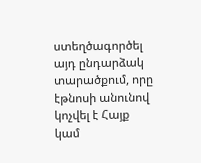ստեղծագործել այդ ընդարձակ տարածքում, որը էթնոսի անունով կոչվել է Հայք կամ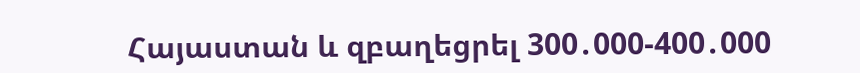Հայաստան և զբաղեցրել 300․000-400․000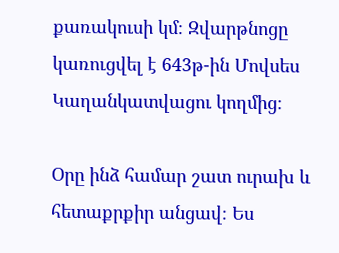քառակուսի կմ։ Զվարթնոցը կառուցվել է 643թ-ին Մովսես Կաղանկատվացու կողմից։

Օրը ինձ համար շատ ուրախ և հետաքրքիր անցավ։ Ես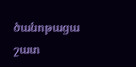ծանոթացա շատ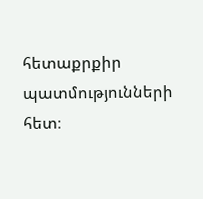հետաքրքիր պատմությունների հետ։